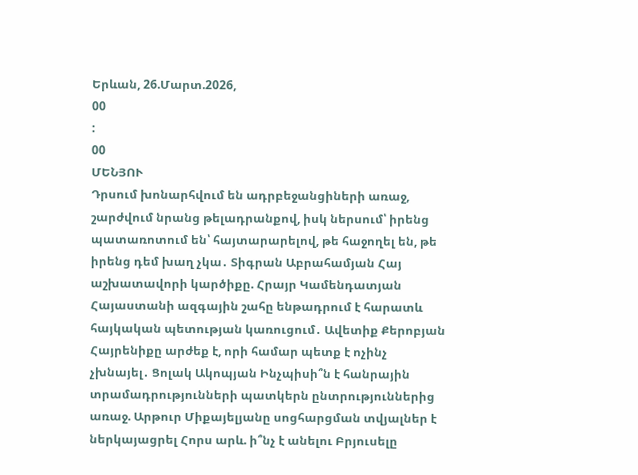Երևան, 26.Մարտ.2026,
00
:
00
ՄԵՆՅՈՒ
Դրսում խոնարհվում են ադրբեջանցիների առաջ, շարժվում նրանց թելադրանքով, իսկ ներսում՝ իրենց պատառոտում են՝ հայտարարելով, թե հաջողել են, թե իրենց դեմ խաղ չկա․ Տիգրան Աբրահամյան Հայ աշխատավորի կարծիքը. Հրայր Կամենդատյան Հայաստանի ազգային շահը ենթադրում է հարատև հայկական պետության կառուցում․ Ավետիք Քերոբյան Հայրենիքը արժեք է, որի համար պետք է ոչինչ չխնայել․ Ցոլակ Ակոպյան Ինչպիսի՞ն է հանրային տրամադրությունների պատկերն ընտրություններից առաջ. Արթուր Միքայելյանը սոցհարցման տվյալներ է ներկայացրել Հորս արև. ի՞նչ է անելու Բրյուսելը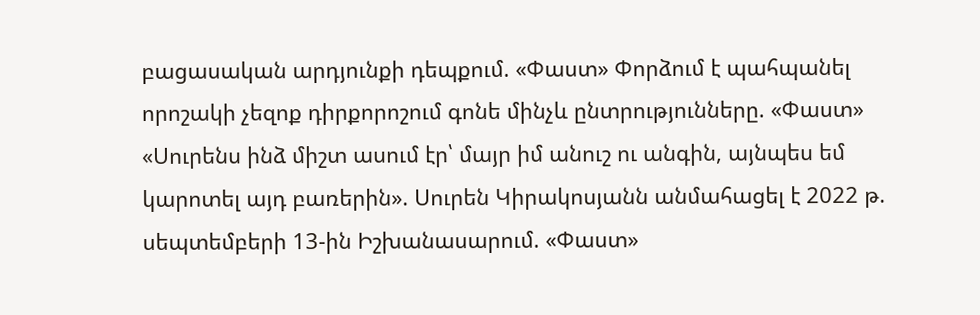բացասական արդյունքի դեպքում. «Փաստ» Փորձում է պահպանել որոշակի չեզոք դիրքորոշում գոնե մինչև ընտրությունները. «Փաստ» «Սուրենս ինձ միշտ ասում էր՝ մայր իմ անուշ ու անգին, այնպես եմ կարոտել այդ բառերին». Սուրեն Կիրակոսյանն անմահացել է 2022 թ. սեպտեմբերի 13-ին Իշխանասարում. «Փաստ»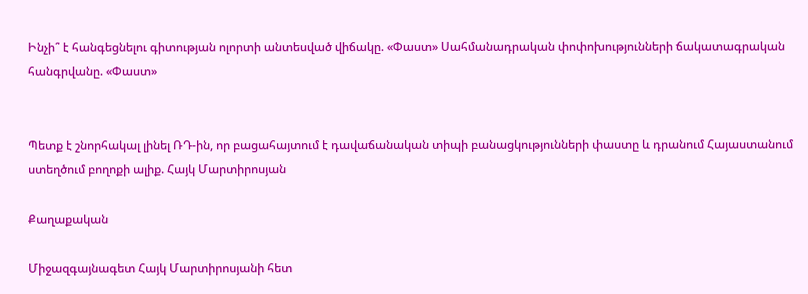Ինչի՞ է հանգեցնելու գիտության ոլորտի անտեսված վիճակը. «Փաստ» Սահմանադրական փոփոխությունների ճակատագրական հանգրվանը. «Փաստ»


Պետք է շնորհակալ լինել ՌԴ-ին, որ բացահայտում է դավաճանական տիպի բանացկությունների փաստը և դրանում Հայաստանում ստեղծում բողոքի ալիք. Հայկ Մարտիրոսյան

Քաղաքական

Միջազգայնագետ Հայկ Մարտիրոսյանի հետ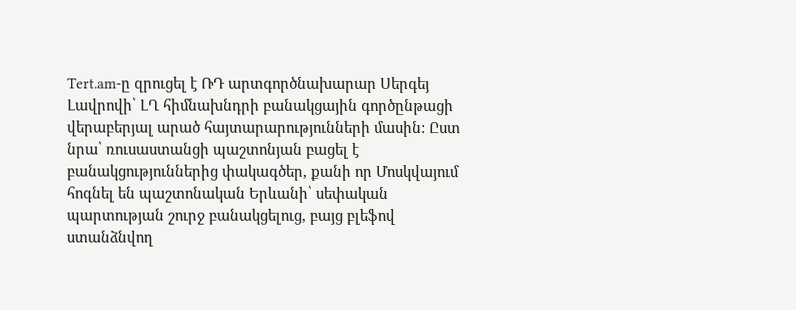Tert.am-ը զրուցել է ՌԴ արտգործնախարար Սերգեյ Լավրովի՝ ԼՂ հիմնախնդրի բանակցային գործընթացի վերաբերյալ արած հայտարարությունների մասին: Ըստ նրա՝ ռուսաստանցի պաշտոնյան բացել է բանակցություններից փակագծեր, քանի որ Մոսկվայում հոգնել են պաշտոնական Երևանի՝ սեփական պարտության շուրջ բանակցելուց, բայց բլեֆով ստանձնվող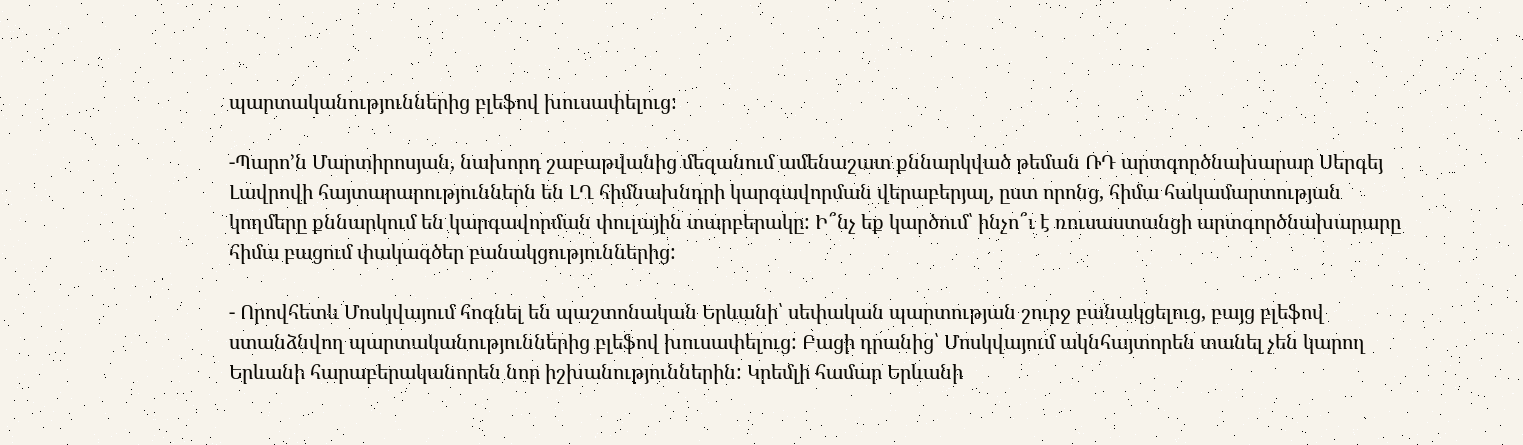պարտականություններից բլեֆով խուսափելուց:

-Պարո’ն Մարտիրոսյան, նախորդ շաբաթվանից մեզանում ամենաշատ քննարկված թեման ՌԴ արտգործնախարար Սերգեյ Լավրովի հայտարարություններն են ԼՂ հիմնախնդրի կարգավորման վերաբերյալ, ըստ որոնց, հիմա հակամարտության կողմերը քննարկում են կարգավորման փուլային տարբերակը: Ի՞նչ եք կարծում՝ ինչո՞ւ է ռուսաստանցի արտգործնախարարը հիմա բացում փակագծեր բանակցություններից:

- Որովհետև Մոսկվայում հոգնել են պաշտոնական Երևանի՝ սեփական պարտության շուրջ բանակցելուց, բայց բլեֆով ստանձնվող պարտականություններից բլեֆով խուսափելուց: Բացի դրանից՝ Մոսկվայում ակնհայտորեն տանել չեն կարող Երևանի հարաբերականորեն նոր իշխանություններին: Կրեմլի համար Երևանի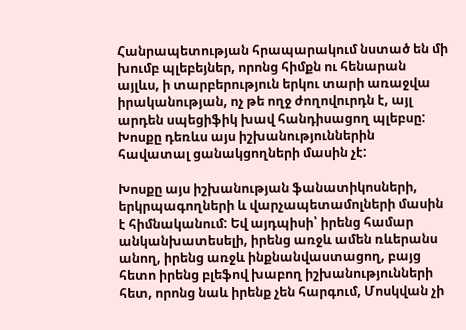Հանրապետության հրապարակում նստած են մի խումբ պլեբեյներ, որոնց հիմքն ու հենարան այլևս, ի տարբերություն երկու տարի առաջվա իրականության, ոչ թե ողջ ժողովուրդն է, այլ արդեն սպեցիֆիկ խավ հանդիսացող պլեբսը: Խոսքը դեռևս այս իշխանություններին հավատալ ցանակցողների մասին չէ:

Խոսքը այս իշխանության ֆանատիկոսների, երկրպագողների և վարչապետամոլների մասին է հիմնականում: Եվ այդպիսի՝ իրենց համար անկանխատեսելի, իրենց առջև ամեն ռևերանս անող, իրենց առջև ինքնանվաստացող, բայց հետո իրենց բլեֆով խաբող իշխանությունների հետ, որոնց նաև իրենք չեն հարգում, Մոսկվան չի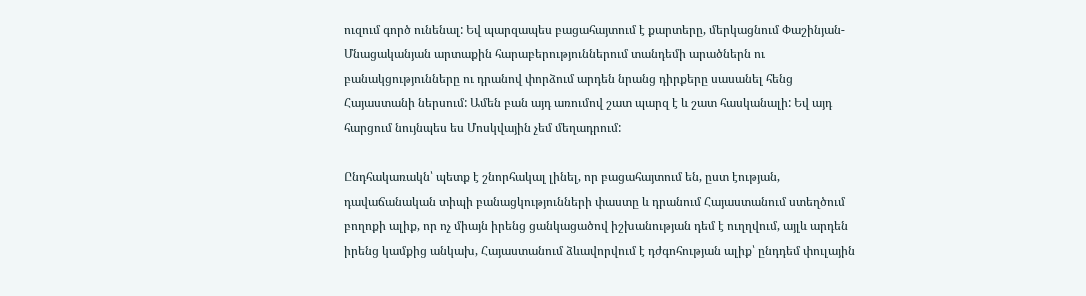ուզում գործ ունենալ: Եվ պարզապես բացահայտում է քարտերը, մերկացնում Փաշինյան-Մնացականյան արտաքին հարաբերություններում տանդեմի արածներն ու բանակցությունները ու դրանով փորձում արդեն նրանց դիրքերը սասանել հենց Հայաստանի ներսում: Ամեն բան այդ առումով շատ պարզ է և շատ հասկանալի: Եվ այդ հարցում նույնպես ես Մոսկվային չեմ մեղադրում:

Ընդհակառակն՝ պետք է շնորհակալ լինել, որ բացահայտում են, ըստ էության, դավաճանական տիպի բանացկությունների փաստը և դրանում Հայաստանում ստեղծում բողոքի ալիք, որ ոչ միայն իրենց ցանկացածով իշխանության դեմ է ուղղվում, այլև արդեն իրենց կամքից անկախ, Հայաստանում ձևավորվում է դժգոհության ալիք՝ ընդդեմ փուլային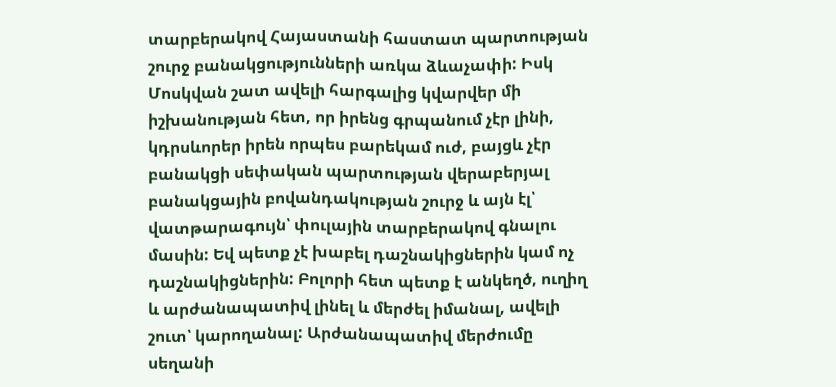տարբերակով Հայաստանի հաստատ պարտության շուրջ բանակցությունների առկա ձևաչափի: Իսկ Մոսկվան շատ ավելի հարգալից կվարվեր մի իշխանության հետ, որ իրենց գրպանում չէր լինի, կդրսևորեր իրեն որպես բարեկամ ուժ, բայցև չէր բանակցի սեփական պարտության վերաբերյալ բանակցային բովանդակության շուրջ և այն էլ՝ վատթարագույն՝ փուլային տարբերակով գնալու մասին: Եվ պետք չէ խաբել դաշնակիցներին կամ ոչ դաշնակիցներին: Բոլորի հետ պետք է անկեղծ, ուղիղ և արժանապատիվ լինել և մերժել իմանալ, ավելի շուտ՝ կարողանալ: Արժանապատիվ մերժումը սեղանի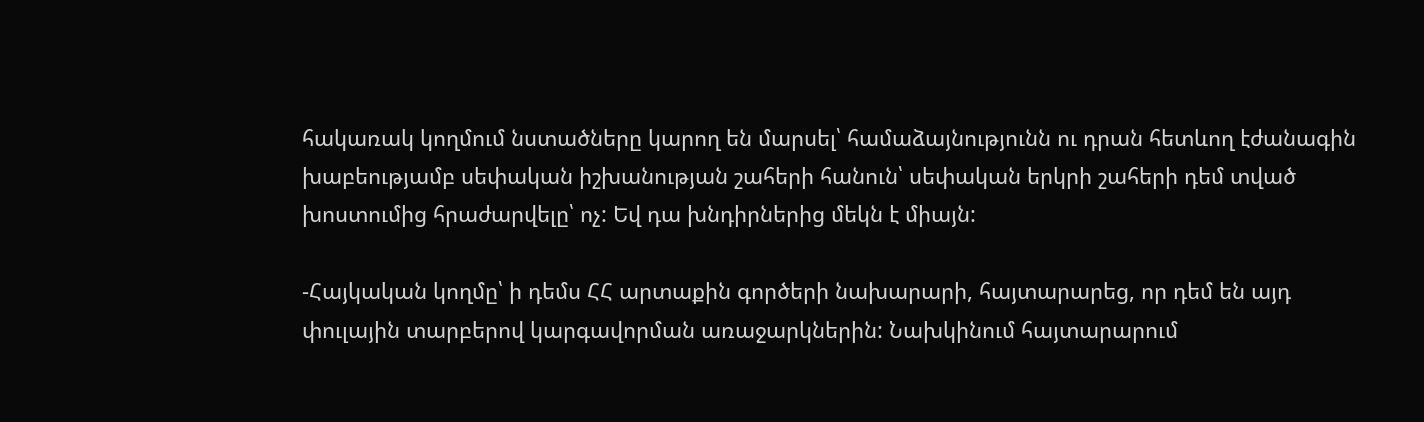հակառակ կողմում նստածները կարող են մարսել՝ համաձայնությունն ու դրան հետևող էժանագին խաբեությամբ սեփական իշխանության շահերի հանուն՝ սեփական երկրի շահերի դեմ տված խոստումից հրաժարվելը՝ ոչ: Եվ դա խնդիրներից մեկն է միայն:

-Հայկական կողմը՝ ի դեմս ՀՀ արտաքին գործերի նախարարի, հայտարարեց, որ դեմ են այդ փուլային տարբերով կարգավորման առաջարկներին: Նախկինում հայտարարում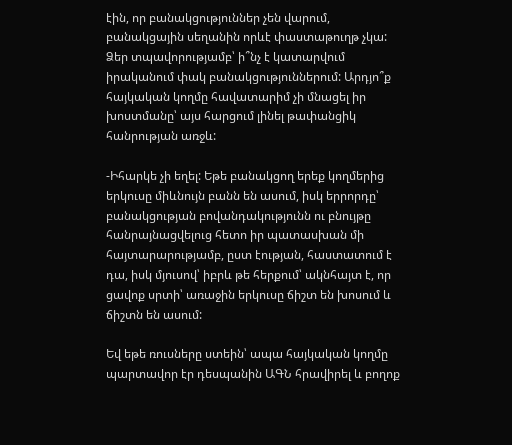էին, որ բանակցություններ չեն վարում, բանակցային սեղանին որևէ փաստաթուղթ չկա: Ձեր տպավորությամբ՝ ի՞նչ է կատարվում իրականում փակ բանակցություններում: Արդյո՞ք հայկական կողմը հավատարիմ չի մնացել իր խոստմանը՝ այս հարցում լինել թափանցիկ հանրության առջև:

-Իհարկե չի եղել: Եթե բանակցող երեք կողմերից երկուսը միևնույն բանն են ասում, իսկ երրորդը՝ բանակցության բովանդակությունն ու բնույթը հանրայնացվելուց հետո իր պատասխան մի հայտարարությամբ, ըստ էության, հաստատում է դա, իսկ մյուսով՝ իբրև թե հերքում՝ ակնհայտ է, որ ցավոք սրտի՝ առաջին երկուսը ճիշտ են խոսում և ճիշտն են ասում:

Եվ եթե ռուսները ստեին՝ ապա հայկական կողմը պարտավոր էր դեսպանին ԱԳՆ հրավիրել և բողոք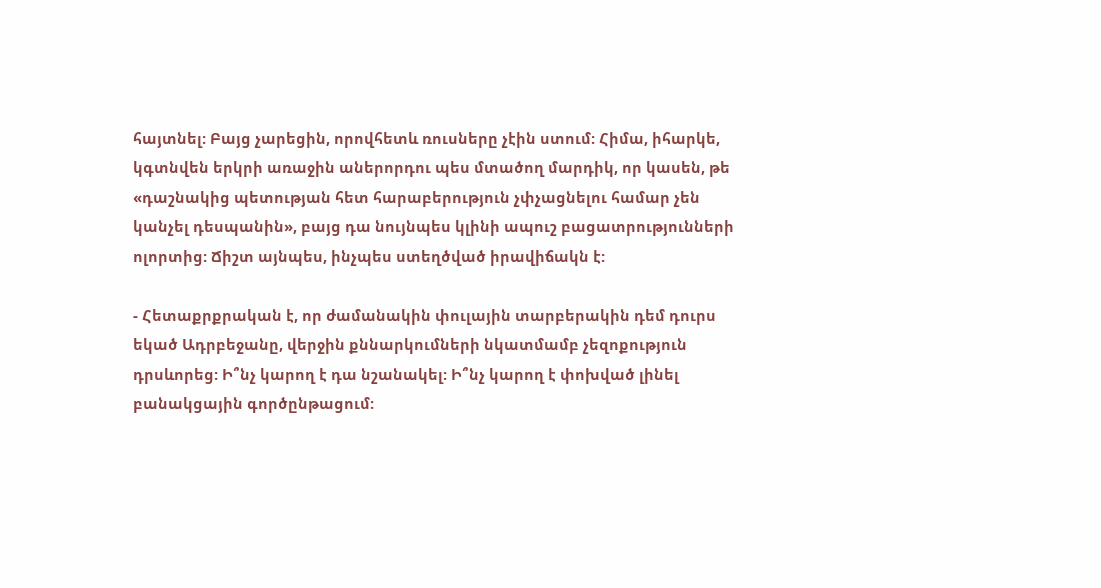հայտնել: Բայց չարեցին, որովհետև ռուսները չէին ստում: Հիմա, իհարկե, կգտնվեն երկրի առաջին աներորդու պես մտածող մարդիկ, որ կասեն, թե «դաշնակից պետության հետ հարաբերություն չփչացնելու համար չեն կանչել դեսպանին», բայց դա նույնպես կլինի ապուշ բացատրությունների ոլորտից: Ճիշտ այնպես, ինչպես ստեղծված իրավիճակն է:

- Հետաքրքրական է, որ ժամանակին փուլային տարբերակին դեմ դուրս եկած Ադրբեջանը, վերջին քննարկումների նկատմամբ չեզոքություն դրսևորեց: Ի՞նչ կարող է դա նշանակել: Ի՞նչ կարող է փոխված լինել բանակցային գործընթացում: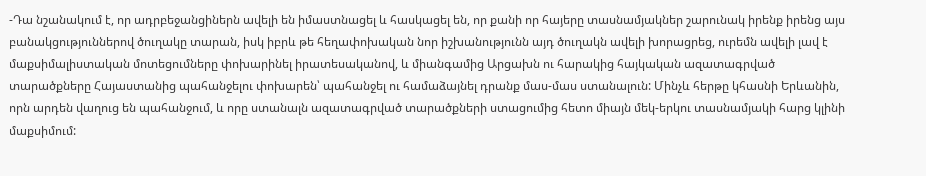-Դա նշանակում է, որ ադրբեջանցիներն ավելի են իմաստնացել և հասկացել են, որ քանի որ հայերը տասնամյակներ շարունակ իրենք իրենց այս բանակցություններով ծուղակը տարան, իսկ իբրև թե հեղափոխական նոր իշխանությունն այդ ծուղակն ավելի խորացրեց, ուրեմն ավելի լավ է մաքսիմալիստական մոտեցումները փոխարինել իրատեսականով, և միանգամից Արցախն ու հարակից հայկական ազատագրված տարածքները Հայաստանից պահանջելու փոխարեն՝ պահանջել ու համաձայնել դրանք մաս-մաս ստանալուն: Մինչև հերթը կհասնի Երևանին, որն արդեն վաղուց են պահանջում, և որը ստանալն ազատագրված տարածքների ստացումից հետո միայն մեկ-երկու տասնամյակի հարց կլինի մաքսիմում: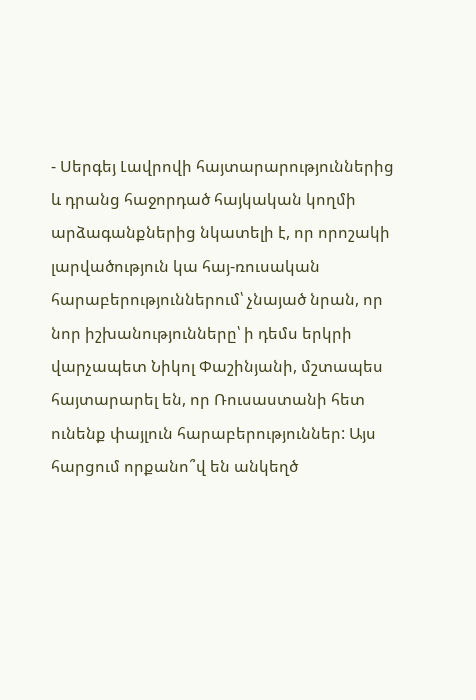- Սերգեյ Լավրովի հայտարարություններից և դրանց հաջորդած հայկական կողմի արձագանքներից նկատելի է, որ որոշակի լարվածություն կա հայ-ռուսական հարաբերություններում՝ չնայած նրան, որ նոր իշխանությունները՝ ի դեմս երկրի վարչապետ Նիկոլ Փաշինյանի, մշտապես հայտարարել են, որ Ռուսաստանի հետ ունենք փայլուն հարաբերություններ: Այս հարցում որքանո՞վ են անկեղծ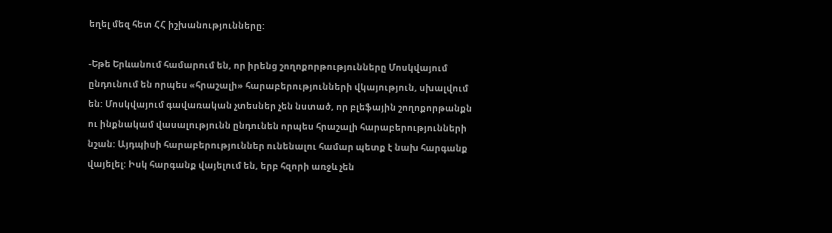եղել մեզ հետ ՀՀ իշխանությունները:

-Եթե Երևանում համարում են, որ իրենց շողոքորթությունները Մոսկվայում ընդունում են որպես «հրաշալի» հարաբերությունների վկայություն, սխալվում են: Մոսկվայում գավառական չտեսներ չեն նստած, որ բլեֆային շողոքորթանքն ու ինքնակամ վասալությունն ընդունեն որպես հրաշալի հարաբերությունների նշան: Այդպիսի հարաբերություններ ունենալու համար պետք է նախ հարգանք վայելել: Իսկ հարգանք վայելում են, երբ հզորի առջև չեն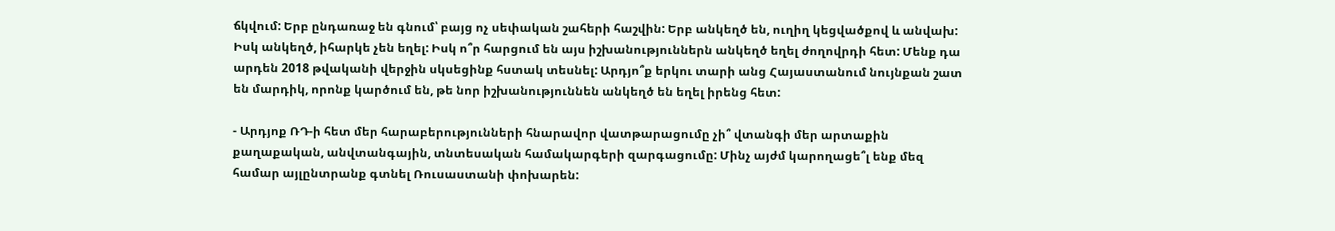ճկվում: Երբ ընդառաջ են գնում՝ բայց ոչ սեփական շահերի հաշվին: Երբ անկեղծ են, ուղիղ կեցվածքով և անվախ: Իսկ անկեղծ, իհարկե չեն եղել: Իսկ ո՞ր հարցում են այս իշխանություններն անկեղծ եղել ժողովրդի հետ: Մենք դա արդեն 2018 թվականի վերջին սկսեցինք հստակ տեսնել: Արդյո՞ք երկու տարի անց Հայաստանում նույնքան շատ են մարդիկ, որոնք կարծում են, թե նոր իշխանություննեն անկեղծ են եղել իրենց հետ:

- Արդյոք ՌԴ-ի հետ մեր հարաբերությունների հնարավոր վատթարացումը չի՞ վտանգի մեր արտաքին քաղաքական, անվտանգային, տնտեսական համակարգերի զարգացումը: Մինչ այժմ կարողացե՞լ ենք մեզ համար այլընտրանք գտնել Ռուսաստանի փոխարեն: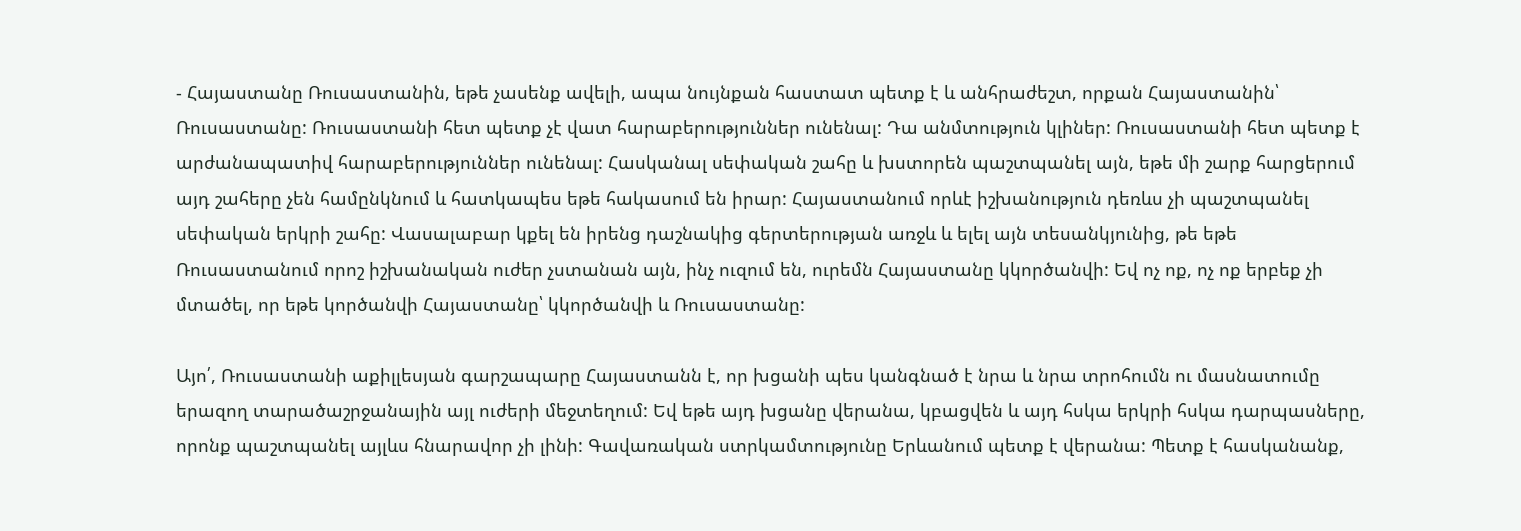- Հայաստանը Ռուսաստանին, եթե չասենք ավելի, ապա նույնքան հաստատ պետք է և անհրաժեշտ, որքան Հայաստանին՝ Ռուսաստանը: Ռուսաստանի հետ պետք չէ վատ հարաբերություններ ունենալ: Դա անմտություն կլիներ: Ռուսաստանի հետ պետք է արժանապատիվ հարաբերություններ ունենալ: Հասկանալ սեփական շահը և խստորեն պաշտպանել այն, եթե մի շարք հարցերում այդ շահերը չեն համընկնում և հատկապես եթե հակասում են իրար: Հայաստանում որևէ իշխանություն դեռևս չի պաշտպանել սեփական երկրի շահը: Վասալաբար կքել են իրենց դաշնակից գերտերության առջև և ելել այն տեսանկյունից, թե եթե Ռուսաստանում որոշ իշխանական ուժեր չստանան այն, ինչ ուզում են, ուրեմն Հայաստանը կկործանվի: Եվ ոչ ոք, ոչ ոք երբեք չի մտածել, որ եթե կործանվի Հայաստանը՝ կկործանվի և Ռուսաստանը:

Այո՛, Ռուսաստանի աքիլլեսյան գարշապարը Հայաստանն է, որ խցանի պես կանգնած է նրա և նրա տրոհումն ու մասնատումը երազող տարածաշրջանային այլ ուժերի մեջտեղում: Եվ եթե այդ խցանը վերանա, կբացվեն և այդ հսկա երկրի հսկա դարպասները, որոնք պաշտպանել այլևս հնարավոր չի լինի: Գավառական ստրկամտությունը Երևանում պետք է վերանա: Պետք է հասկանանք,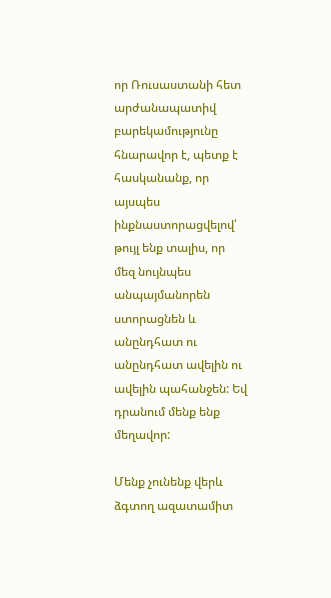որ Ռուսաստանի հետ արժանապատիվ բարեկամությունը հնարավոր է, պետք է հասկանանք, որ այսպես ինքնաստորացվելով՝ թույլ ենք տալիս, որ մեզ նույնպես անպայմանորեն ստորացնեն և անընդհատ ու անընդհատ ավելին ու ավելին պահանջեն: Եվ դրանում մենք ենք մեղավոր:

Մենք չունենք վերև ձգտող ազատամիտ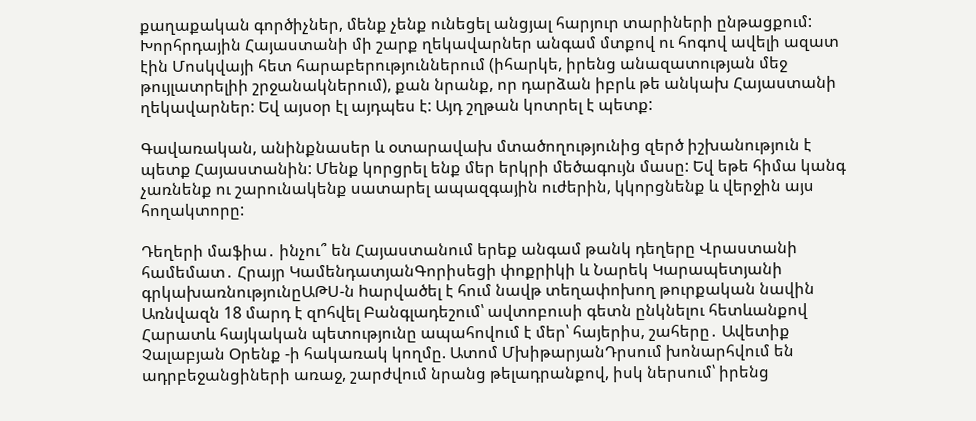քաղաքական գործիչներ, մենք չենք ունեցել անցյալ հարյուր տարիների ընթացքում: Խորհրդային Հայաստանի մի շարք ղեկավարներ անգամ մտքով ու հոգով ավելի ազատ էին Մոսկվայի հետ հարաբերություններում (իհարկե, իրենց անազատության մեջ թույլատրելիի շրջանակներում), քան նրանք, որ դարձան իբրև թե անկախ Հայաստանի ղեկավարներ: Եվ այսօր էլ այդպես է: Այդ շղթան կոտրել է պետք:

Գավառական, անինքնասեր և օտարավախ մտածողությունից զերծ իշխանություն է պետք Հայաստանին: Մենք կորցրել ենք մեր երկրի մեծագույն մասը: Եվ եթե հիմա կանգ չառնենք ու շարունակենք սատարել ապազգային ուժերին, կկորցնենք և վերջին այս հողակտորը:

Դեղերի մաֆիա․ ինչու՞ են Հայաստանում երեք անգամ թանկ դեղերը Վրաստանի համեմատ․ Հրայր ԿամենդատյանԳորիսեցի փոքրիկի և Նարեկ Կարապետյանի գրկախառնությունըԱԹՍ-ն hարվածել է հում նավթ տեղափոխող թուրքական նավին Առնվազն 18 մարդ է զnհվել Բանգլադեշում՝ ավտոբուսի գետն ընկնելու հետևանքով Հարատև հայկական պետությունը ապահովում է մեր՝ հայերիս, շահերը․ Ավետիք Չալաբյան Օրենք -ի հակառակ կողմը. Ատոմ ՄխիթարյանԴրսում խոնարհվում են ադրբեջանցիների առաջ, շարժվում նրանց թելադրանքով, իսկ ներսում՝ իրենց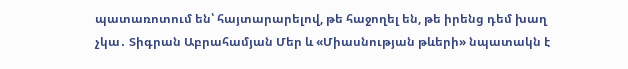պատառոտում են՝ հայտարարելով, թե հաջողել են, թե իրենց դեմ խաղ չկա․ Տիգրան Աբրահամյան Մեր և «Միասնության թևերի» նպատակն է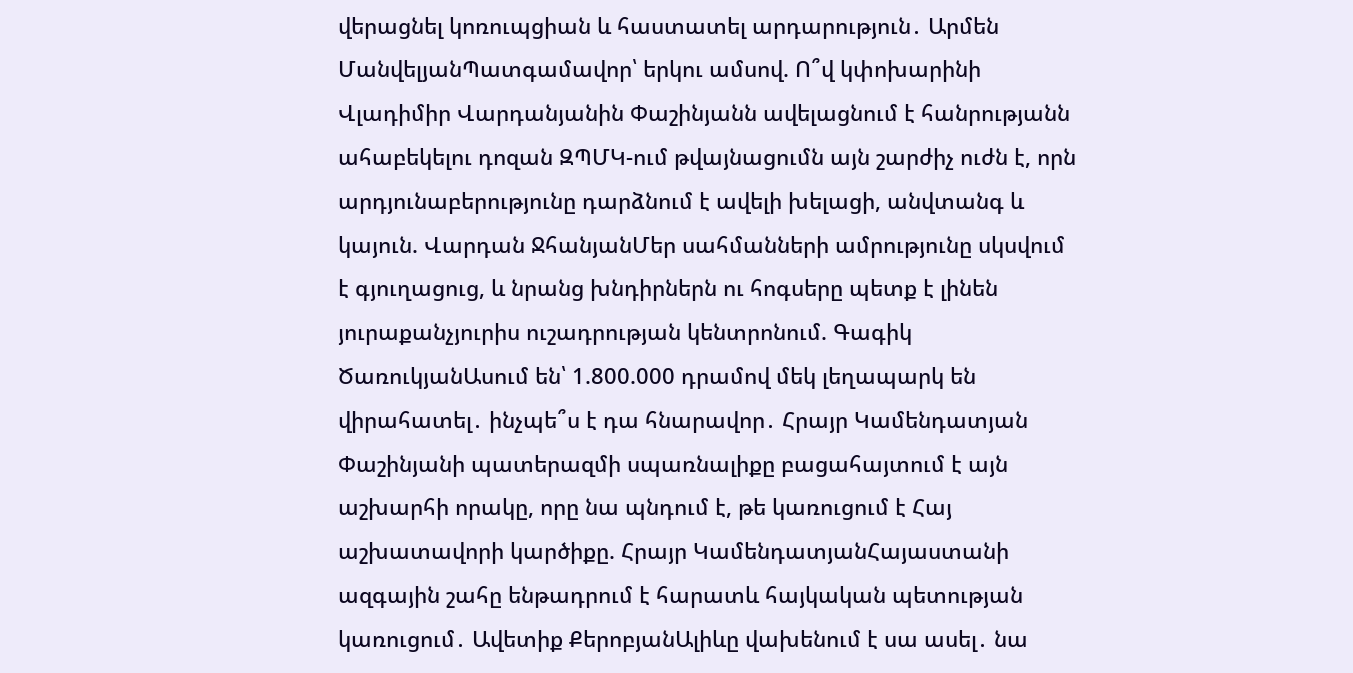վերացնել կոռուպցիան և հաստատել արդարություն․ Արմեն ՄանվելյանՊատգամավոր՝ երկու ամսով. Ո՞վ կփոխարինի Վլադիմիր Վարդանյանին Փաշինյանն ավելացնում է հանրությանն ահաբեկելու դոզան ԶՊՄԿ-ում թվայնացումն այն շարժիչ ուժն է, որն արդյունաբերությունը դարձնում է ավելի խելացի, անվտանգ և կայուն. Վարդան ՋհանյանՄեր սահմանների ամրությունը սկսվում է գյուղացուց, և նրանց խնդիրներն ու հոգսերը պետք է լինեն յուրաքանչյուրիս ուշադրության կենտրոնում. Գագիկ ԾառուկյանԱսում են՝ 1.800.000 դրամով մեկ լեղապարկ են վիրահատել․ ինչպե՞ս է դա հնարավոր․ Հրայր Կամենդատյան Փաշինյանի պատերազմի սպառնալիքը բացահայտում է այն աշխարհի որակը, որը նա պնդում է, թե կառուցում է Հայ աշխատավորի կարծիքը. Հրայր ԿամենդատյանՀայաստանի ազգային շահը ենթադրում է հարատև հայկական պետության կառուցում․ Ավետիք ՔերոբյանԱլիևը վախենում է սա ասել․ նա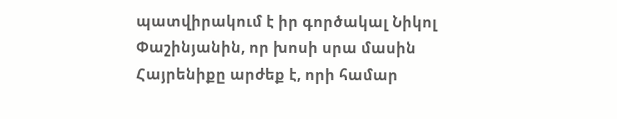պատվիրակում է իր գործակալ Նիկոլ Փաշինյանին, որ խոսի սրա մասին Հայրենիքը արժեք է, որի համար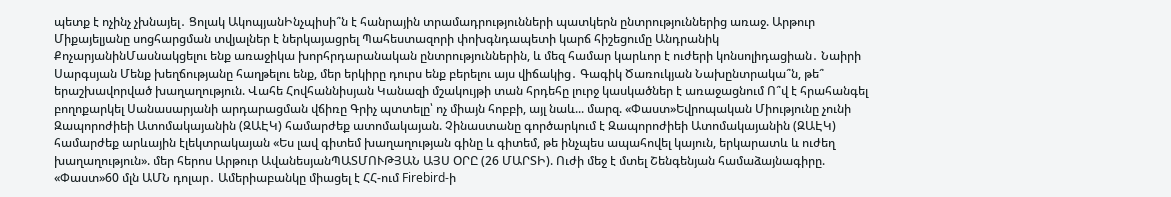պետք է ոչինչ չխնայել․ Ցոլակ ԱկոպյանԻնչպիսի՞ն է հանրային տրամադրությունների պատկերն ընտրություններից առաջ. Արթուր Միքայելյանը սոցհարցման տվյալներ է ներկայացրել Պահեստազորի փոխգնդապետի կարճ հիշեցումը Անդրանիկ ՔոչարյանինՄասնակցելու ենք առաջիկա խորհրդարանական ընտրություններին, և մեզ համար կարևոր է ուժերի կոնսոլիդացիան․ Նաիրի Սարգսյան Մենք խեղճությանը հաղթելու ենք, մեր երկիրը դուրս ենք բերելու այս վիճակից․ Գագիկ Ծառուկյան Նախընտրակա՞ն, թե՞ երաշխավորված խաղաղություն. Վահե Հովհաննիսյան Կանազի մշակույթի տան հրդեհը լուրջ կասկածներ է առաջացնում Ո՞վ է հրահանգել բողոքարկել Սանասարյանի արդարացման վճիռը Գրիչ պտտելը՝ ոչ միայն հոբբի, այլ նաև... մարզ. «Փաստ»Եվրոպական Միությունը չունի Զապորոժիեի Ատոմակայանին (ԶԱԷԿ) համարժեք ատոմակայան. Չինաստանը գործարկում է Զապորոժիեի Ատոմակայանին (ԶԱԷԿ) համարժեք արևային էլեկտրակայան «Ես լավ գիտեմ խաղաղության գինը և գիտեմ, թե ինչպես ապահովել կայուն, երկարատև և ուժեղ խաղաղություն». մեր հերոս Արթուր ԱվանեսյանՊԱՏՄՈՒԹՅԱՆ ԱՅՍ ՕՐԸ (26 ՄԱՐՏԻ). Ուժի մեջ է մտել Շենգենյան համաձայնագիրը. «Փաստ»60 մլն ԱՄՆ դոլար․ Ամերիաբանկը միացել է ՀՀ-ում Firebird-ի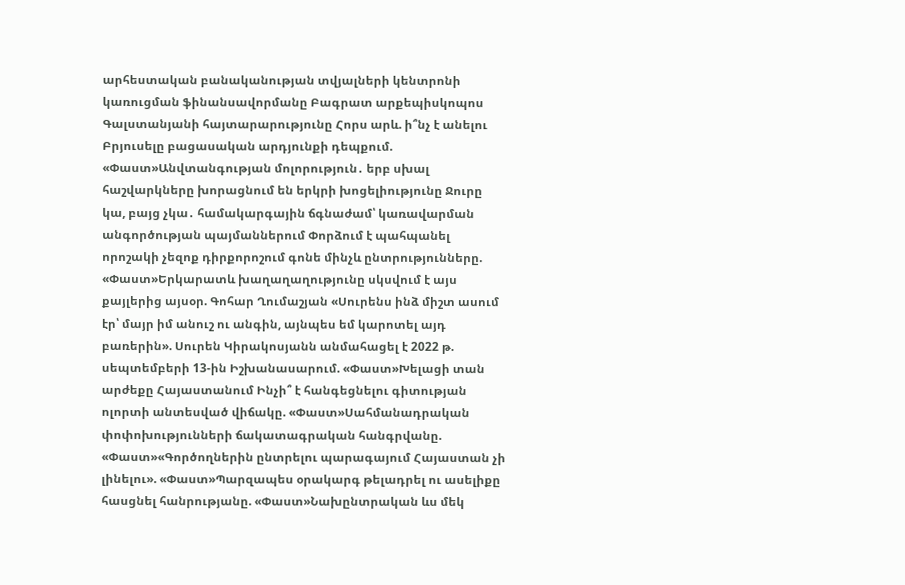արհեստական բանականության տվյալների կենտրոնի կառուցման ֆինանսավորմանը Բագրատ արքեպիսկոպոս Գալստանյանի հայտարարությունը Հորս արև. ի՞նչ է անելու Բրյուսելը բացասական արդյունքի դեպքում. «Փաստ»Անվտանգության մոլորություն․ երբ սխալ հաշվարկները խորացնում են երկրի խոցելիությունը Ջուրը կա, բայց չկա․ համակարգային ճգնաժամ՝ կառավարման անգործության պայմաններում Փորձում է պահպանել որոշակի չեզոք դիրքորոշում գոնե մինչև ընտրությունները. «Փաստ»Երկարատև խաղաղաղությունը սկսվում է այս քայլերից այսօր. Գոհար Ղումաշյան «Սուրենս ինձ միշտ ասում էր՝ մայր իմ անուշ ու անգին, այնպես եմ կարոտել այդ բառերին». Սուրեն Կիրակոսյանն անմահացել է 2022 թ. սեպտեմբերի 13-ին Իշխանասարում. «Փաստ»Խելացի տան արժեքը Հայաստանում Ինչի՞ է հանգեցնելու գիտության ոլորտի անտեսված վիճակը. «Փաստ»Սահմանադրական փոփոխությունների ճակատագրական հանգրվանը. «Փաստ»«Գործողներին ընտրելու պարագայում Հայաստան չի լինելու». «Փաստ»Պարզապես օրակարգ թելադրել ու ասելիքը հասցնել հանրությանը. «Փաստ»Նախընտրական ևս մեկ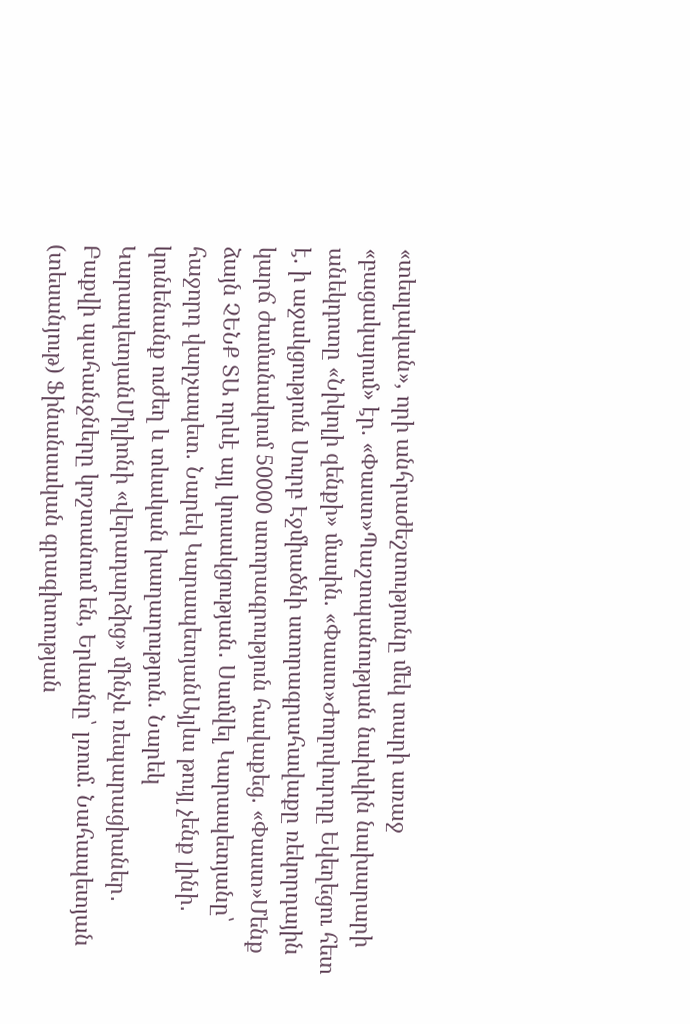«տեսլական», որի անհրաժեշտությունը մեկ տարի առաջ «բացակայում» էր. «Փաստ»Պաշտպանության նախկին նախարարի անեկդոտը «Նիկոլի զենքի» մասին. «Փաստ»Ժողովուրդը Եկեղեցու հետ է. ի աջակցություն Սուրբ Էջմիածնի ստորագրահավաքը ռեկորդային կարճ ժամանակում 50000 ստորագրություն հավաքեց. «Փաստ»Մենք ձայն ՉԵՆՔ ՏԱ որևէ այլ կուսակցության․ Սամվել Կարապետյանը՝ հաջորդ վարչապետ. Նարեկ ԿարապետյանԱյլևս թույլ չենք լինի․ կունենանք ուժեղ և տևական խաղաղություն. Նարեկ ԿարապետյանՄիլիոնի «վերադարձից» մինչև ռեպարացիաներ․ Բաքվի պահանջները կոշտանում են, Երևանը՝ լռում. Նահապետյան (տեսանյութ) Ֆինանսական գրագիտության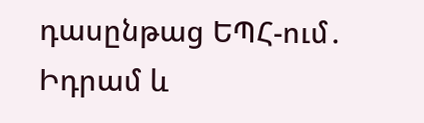դասընթաց ԵՊՀ-ում․ Իդրամ և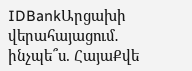IDBankԱրցախի վերահայացում․ ինչպե՞ս. ՀայաՔվե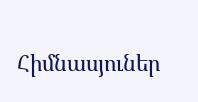Հիմնասյուներ